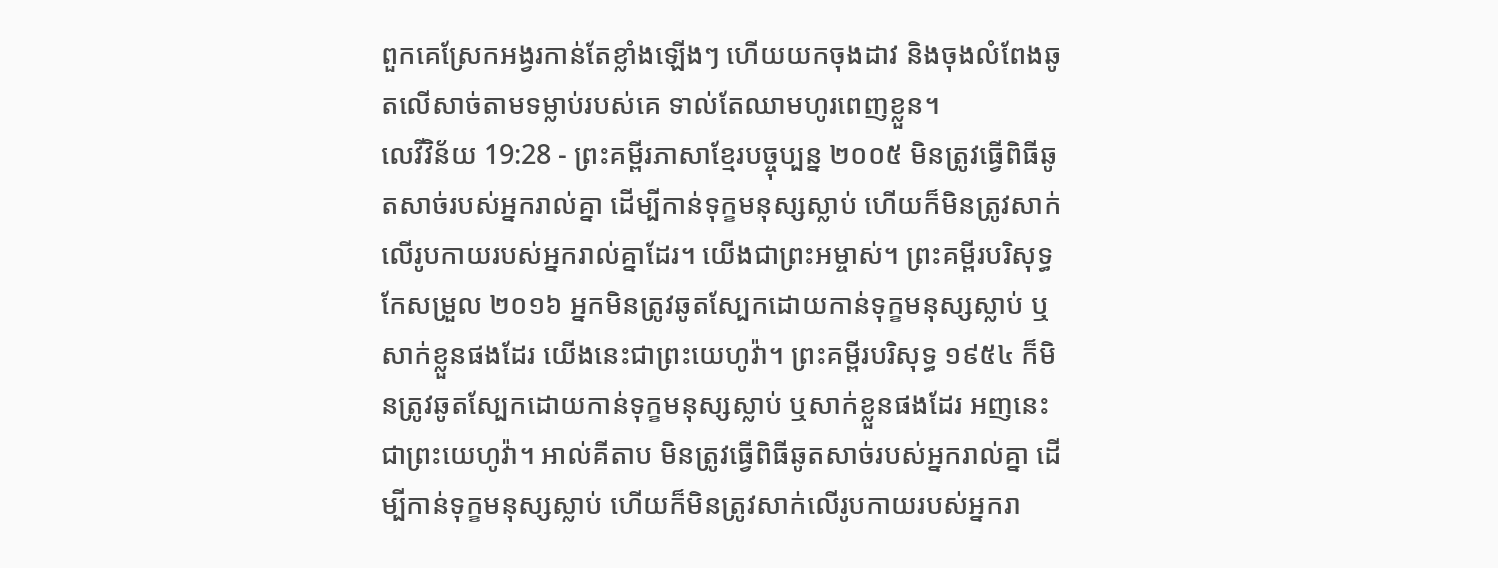ពួកគេស្រែកអង្វរកាន់តែខ្លាំងឡើងៗ ហើយយកចុងដាវ និងចុងលំពែងឆូតលើសាច់តាមទម្លាប់របស់គេ ទាល់តែឈាមហូរពេញខ្លួន។
លេវីវិន័យ 19:28 - ព្រះគម្ពីរភាសាខ្មែរបច្ចុប្បន្ន ២០០៥ មិនត្រូវធ្វើពិធីឆូតសាច់របស់អ្នករាល់គ្នា ដើម្បីកាន់ទុក្ខមនុស្សស្លាប់ ហើយក៏មិនត្រូវសាក់លើរូបកាយរបស់អ្នករាល់គ្នាដែរ។ យើងជាព្រះអម្ចាស់។ ព្រះគម្ពីរបរិសុទ្ធកែសម្រួល ២០១៦ អ្នកមិនត្រូវឆូតស្បែកដោយកាន់ទុក្ខមនុស្សស្លាប់ ឬសាក់ខ្លួនផងដែរ យើងនេះជាព្រះយេហូវ៉ា។ ព្រះគម្ពីរបរិសុទ្ធ ១៩៥៤ ក៏មិនត្រូវឆូតស្បែកដោយកាន់ទុក្ខមនុស្សស្លាប់ ឬសាក់ខ្លួនផងដែរ អញនេះជាព្រះយេហូវ៉ា។ អាល់គីតាប មិនត្រូវធ្វើពិធីឆូតសាច់របស់អ្នករាល់គ្នា ដើម្បីកាន់ទុក្ខមនុស្សស្លាប់ ហើយក៏មិនត្រូវសាក់លើរូបកាយរបស់អ្នករា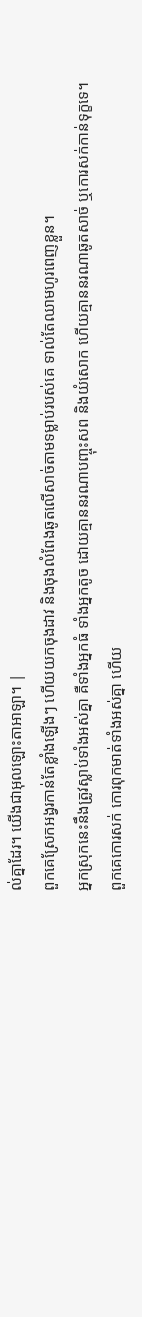ល់គ្នាដែរ។ យើងជាអុលឡោះតាអាឡា។ |
ពួកគេស្រែកអង្វរកាន់តែខ្លាំងឡើងៗ ហើយយកចុងដាវ និងចុងលំពែងឆូតលើសាច់តាមទម្លាប់របស់គេ ទាល់តែឈាមហូរពេញខ្លួន។
អ្នកស្រុកនេះនឹងត្រូវស្លាប់ទាំងអស់គ្នា គឺទាំងអ្នកធំ ទាំងអ្នកតូច ដោយគ្មាននរណាបញ្ចុះសព និងយំសោក ហើយគ្មាននរណាឆូតសាច់ ឬកោរសក់កាន់ទុក្ខទេ។
ពួកគេកោរសក់ កោរពុកមាត់ទាំងអស់គ្នា ហើយ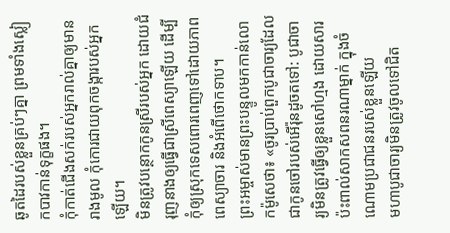ឆូតដៃរបស់ខ្លួនគ្រប់ៗគ្នា ព្រមទាំងស្លៀកបាវកាន់ទុក្ខផង។
កុំកាត់ជើងសក់របស់អ្នករាល់គ្នាឲ្យមានរាងមូល កុំកោរជាយពុកចង្ការបស់អ្នកឡើយ។
មិនត្រូវបន្ថោកកូនស្រីរបស់អ្នក ដោយជំរុញនាងឲ្យធ្វើជាស្រីពេស្យាឡើយ ដើម្បីកុំឲ្យស្រុកទេសពោរពេញទៅដោយភាពពេស្យាចារ និងអំពើថោកទាប។
ព្រះអម្ចាស់មានព្រះបន្ទូលមកកាន់លោកម៉ូសេថា៖ «ចូរប្រាប់ពួកបូជាចារ្យដែលជាកូនចៅរបស់អើរ៉ុនដូចតទៅ: បូជាចារ្យមិនត្រូវធ្វើឲ្យខ្លួនសៅហ្មង ដោយសារប៉ះពាល់សាកសពនរណាម្នាក់ ក្នុងចំណោមប្រជាជនរបស់ខ្លួនឡើយ
មហាបូជាចារ្យមិនត្រូវចូលទៅជិត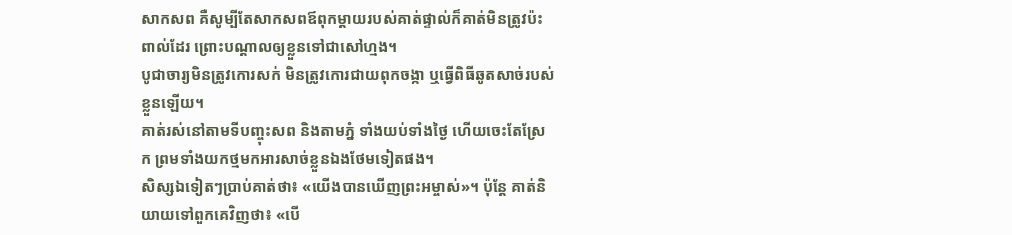សាកសព គឺសូម្បីតែសាកសពឪពុកម្ដាយរបស់គាត់ផ្ទាល់ក៏គាត់មិនត្រូវប៉ះពាល់ដែរ ព្រោះបណ្ដាលឲ្យខ្លួនទៅជាសៅហ្មង។
បូជាចារ្យមិនត្រូវកោរសក់ មិនត្រូវកោរជាយពុកចង្កា ឬធ្វើពិធីឆូតសាច់របស់ខ្លួនឡើយ។
គាត់រស់នៅតាមទីបញ្ចុះសព និងតាមភ្នំ ទាំងយប់ទាំងថ្ងៃ ហើយចេះតែស្រែក ព្រមទាំងយកថ្មមកអារសាច់ខ្លួនឯងថែមទៀតផង។
សិស្សឯទៀតៗប្រាប់គាត់ថា៖ «យើងបានឃើញព្រះអម្ចាស់»។ ប៉ុន្តែ គាត់និយាយទៅពួកគេវិញថា៖ «បើ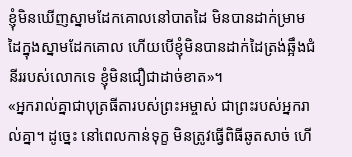ខ្ញុំមិនឃើញស្នាមដែកគោលនៅបាតដៃ មិនបានដាក់ម្រាមដៃក្នុងស្នាមដែកគោល ហើយបើខ្ញុំមិនបានដាក់ដៃត្រង់ឆ្អឹងជំនីររបស់លោកទេ ខ្ញុំមិនជឿជាដាច់ខាត»។
«អ្នករាល់គ្នាជាបុត្រធីតារបស់ព្រះអម្ចាស់ ជាព្រះរបស់អ្នករាល់គ្នា។ ដូច្នេះ នៅពេលកាន់ទុក្ខ មិនត្រូវធ្វើពិធីឆូតសាច់ ហើ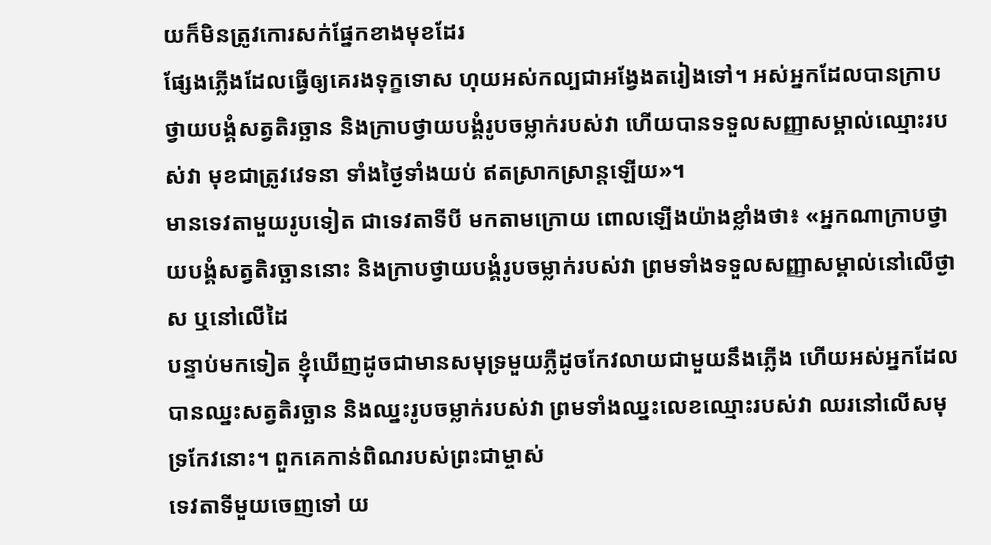យក៏មិនត្រូវកោរសក់ផ្នែកខាងមុខដែរ
ផ្សែងភ្លើងដែលធ្វើឲ្យគេរងទុក្ខទោស ហុយអស់កល្បជាអង្វែងតរៀងទៅ។ អស់អ្នកដែលបានក្រាបថ្វាយបង្គំសត្វតិរច្ឆាន និងក្រាបថ្វាយបង្គំរូបចម្លាក់របស់វា ហើយបានទទួលសញ្ញាសម្គាល់ឈ្មោះរបស់វា មុខជាត្រូវវេទនា ទាំងថ្ងៃទាំងយប់ ឥតស្រាកស្រាន្តឡើយ»។
មានទេវតាមួយរូបទៀត ជាទេវតាទីបី មកតាមក្រោយ ពោលឡើងយ៉ាងខ្លាំងថា៖ «អ្នកណាក្រាបថ្វាយបង្គំសត្វតិរច្ឆាននោះ និងក្រាបថ្វាយបង្គំរូបចម្លាក់របស់វា ព្រមទាំងទទួលសញ្ញាសម្គាល់នៅលើថ្ងាស ឬនៅលើដៃ
បន្ទាប់មកទៀត ខ្ញុំឃើញដូចជាមានសមុទ្រមួយភ្លឺដូចកែវលាយជាមួយនឹងភ្លើង ហើយអស់អ្នកដែលបានឈ្នះសត្វតិរច្ឆាន និងឈ្នះរូបចម្លាក់របស់វា ព្រមទាំងឈ្នះលេខឈ្មោះរបស់វា ឈរនៅលើសមុទ្រកែវនោះ។ ពួកគេកាន់ពិណរបស់ព្រះជាម្ចាស់
ទេវតាទីមួយចេញទៅ យ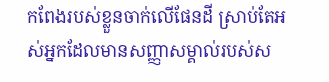កពែងរបស់ខ្លួនចាក់លើផែនដី ស្រាប់តែអស់អ្នកដែលមានសញ្ញាសម្គាល់របស់ស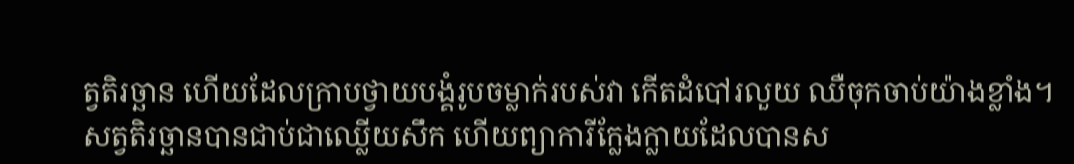ត្វតិរច្ឆាន ហើយដែលក្រាបថ្វាយបង្គំរូបចម្លាក់របស់វា កើតដំបៅរលួយ ឈឺចុកចាប់យ៉ាងខ្លាំង។
សត្វតិរច្ឆានបានជាប់ជាឈ្លើយសឹក ហើយព្យាការីក្លែងក្លាយដែលបានស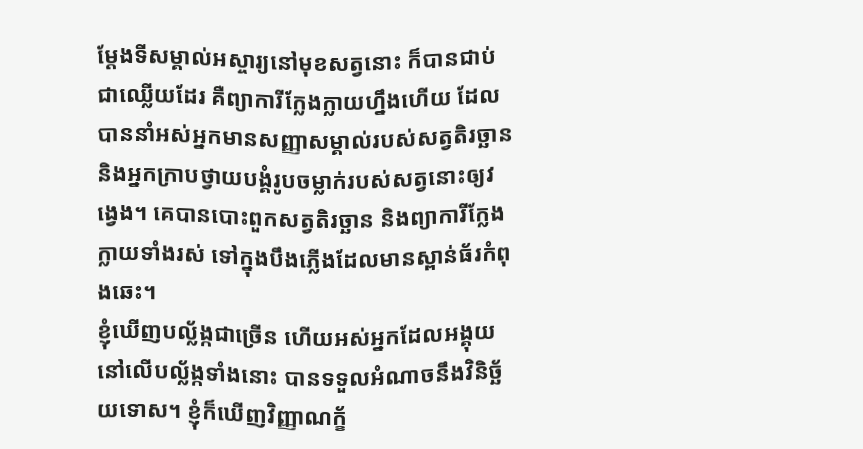ម្តែងទីសម្គាល់អស្ចារ្យនៅមុខសត្វនោះ ក៏បានជាប់ជាឈ្លើយដែរ គឺព្យាការីក្លែងក្លាយហ្នឹងហើយ ដែលបាននាំអស់អ្នកមានសញ្ញាសម្គាល់របស់សត្វតិរច្ឆាន និងអ្នកក្រាបថ្វាយបង្គំរូបចម្លាក់របស់សត្វនោះឲ្យវង្វេង។ គេបានបោះពួកសត្វតិរច្ឆាន និងព្យាការីក្លែងក្លាយទាំងរស់ ទៅក្នុងបឹងភ្លើងដែលមានស្ពាន់ធ័រកំពុងឆេះ។
ខ្ញុំឃើញបល្ល័ង្កជាច្រើន ហើយអស់អ្នកដែលអង្គុយនៅលើបល្ល័ង្កទាំងនោះ បានទទួលអំណាចនឹងវិនិច្ឆ័យទោស។ ខ្ញុំក៏ឃើញវិញ្ញាណក្ខ័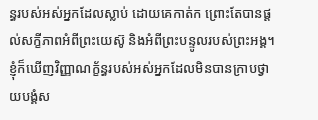ន្ធរបស់អស់អ្នកដែលស្លាប់ ដោយគេកាត់ក ព្រោះតែបានផ្ដល់សក្ខីភាពអំពីព្រះយេស៊ូ និងអំពីព្រះបន្ទូលរបស់ព្រះអង្គ។ ខ្ញុំក៏ឃើញវិញ្ញាណក្ខ័ន្ធរបស់អស់អ្នកដែលមិនបានក្រាបថ្វាយបង្គំស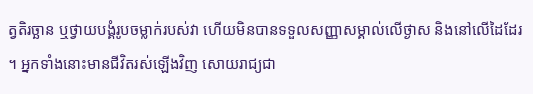ត្វតិរច្ឆាន ឬថ្វាយបង្គំរូបចម្លាក់របស់វា ហើយមិនបានទទួលសញ្ញាសម្គាល់លើថ្ងាស និងនៅលើដៃដែរ ។ អ្នកទាំងនោះមានជីវិតរស់ឡើងវិញ សោយរាជ្យជា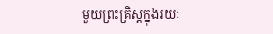មួយព្រះគ្រិស្តក្នុងរយៈ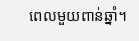ពេលមួយពាន់ឆ្នាំ។